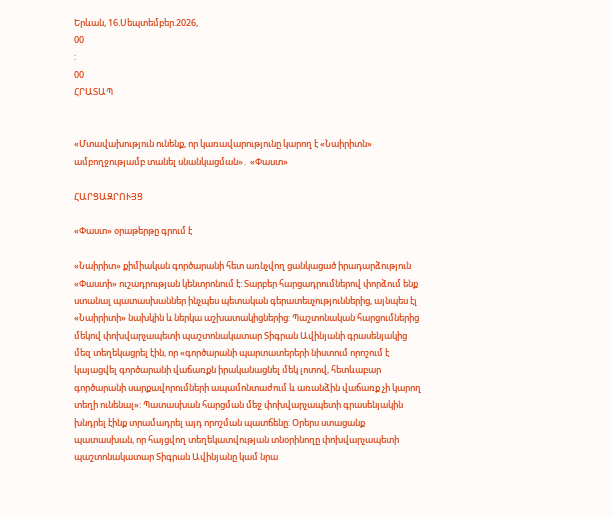Երևան, 16.Սեպտեմբեր.2026,
00
:
00
ՀՐԱՏԱՊ


«Մտավախություն ունենք, որ կառավարությունը կարող է «Նաիրիտն» ամբողջությամբ տանել սնանկացման»․ «Փաստ»

ՀԱՐՑԱԶՐՈՒՅՑ

«Փաստ» օրաթերթը գրում է

«Նաիրիտ» քիմիական գործարանի հետ առնչվող ցանկացած իրադարձություն «Փաստի» ուշադրության կենտրոնում է: Տարբեր հարցադրումներով փորձում ենք ստանալ պատասխաններ ինչպես պետական գերատեսչություններից, այնպես էլ «Նաիրիտի» նախկին և ներկա աշխատակիցներից: Պաշտոնական հարցումներից մեկով փոխվարչապետի պաշտոնակատար Տիգրան Ավինյանի գրասենյակից մեզ տեղեկացրել էին, որ «գործարանի պարտատերերի նիստում որոշում է կայացվել գործարանի վաճառքն իրականացնել մեկ լոտով, հետևաբար գործարանի սարքավորումների ապամոնտաժում և առանձին վաճառք չի կարող տեղի ունենալ»: Պատասխան հարցման մեջ փոխվարչապետի գրասենյակին խնդրել էինք տրամադրել այդ որոշման պատճենը: Օրերս ստացանք պատասխան, որ հայցվող տեղեկատվության տնօրինողը փոխվարչապետի պաշտոնակատար Տիգրան Ավինյանը կամ նրա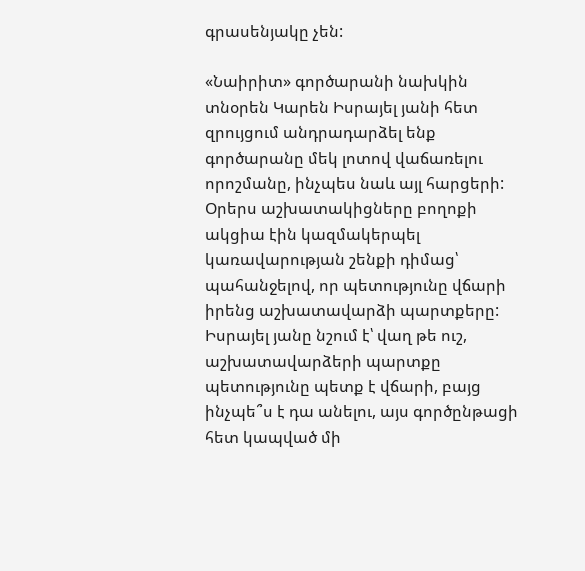գրասենյակը չեն:

«Նաիրիտ» գործարանի նախկին տնօրեն Կարեն Իսրայել յանի հետ զրույցում անդրադարձել ենք գործարանը մեկ լոտով վաճառելու որոշմանը, ինչպես նաև այլ հարցերի: Օրերս աշխատակիցները բողոքի ակցիա էին կազմակերպել կառավարության շենքի դիմաց՝ պահանջելով, որ պետությունը վճարի իրենց աշխատավարձի պարտքերը: Իսրայել յանը նշում է՝ վաղ թե ուշ, աշխատավարձերի պարտքը պետությունը պետք է վճարի, բայց ինչպե՞ս է դա անելու, այս գործընթացի հետ կապված մի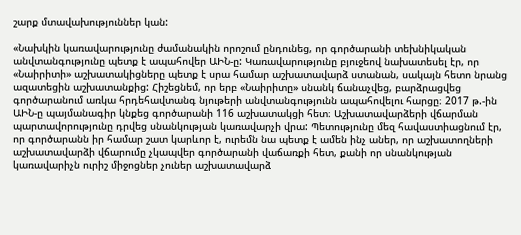շարք մտավախություններ կան:

«Նախկին կառավարությունը ժամանակին որոշում ընդունեց, որ գործարանի տեխնիկական անվտանգությունը պետք է ապահովեր ԱԻՆ-ը: Կառավարությունը բյուջեով նախատեսել էր, որ «Նաիրիտի» աշխատակիցները պետք է սրա համար աշխատավարձ ստանան, սակայն հետո նրանց ազատեցին աշխատանքից: Հիշեցնեմ, որ երբ «Նաիրիտը» սնանկ ճանաչվեց, բարձրացվեց գործարանում առկա հրդեհավտանգ նյութերի անվտանգությունն ապահովելու հարցը։ 2017 թ.-ին ԱԻՆ-ը պայմանագիր կնքեց գործարանի 116 աշխատակցի հետ։ Աշխատավարձերի վճարման պարտավորությունը դրվեց սնանկության կառավարչի վրա: Պետությունը մեզ հավաստիացնում էր, որ գործարանն իր համար շատ կարևոր է, ուրեմն նա պետք է ամեն ինչ աներ, որ աշխատողների աշխատավարձի վճարումը չկապվեր գործարանի վաճառքի հետ, քանի որ սնանկության կառավարիչն ուրիշ միջոցներ չուներ աշխատավարձ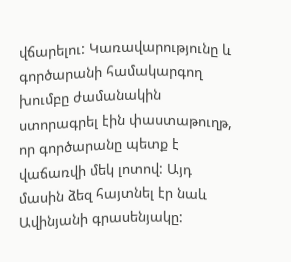վճարելու: Կառավարությունը և գործարանի համակարգող խումբը ժամանակին ստորագրել էին փաստաթուղթ, որ գործարանը պետք է վաճառվի մեկ լոտով: Այդ մասին ձեզ հայտնել էր նաև Ավինյանի գրասենյակը: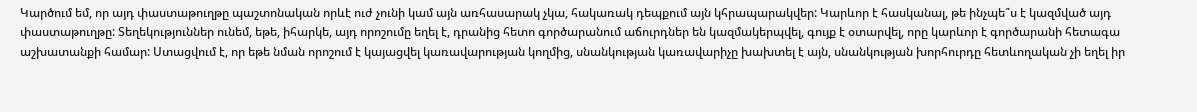Կարծում եմ, որ այդ փաստաթուղթը պաշտոնական որևէ ուժ չունի կամ այն առհասարակ չկա, հակառակ դեպքում այն կհրապարակվեր: Կարևոր է հասկանալ, թե ինչպե՞ս է կազմված այդ փաստաթուղթը: Տեղեկություններ ունեմ, եթե, իհարկե, այդ որոշումը եղել է, դրանից հետո գործարանում աճուրդներ են կազմակերպվել, գույք է օտարվել, որը կարևոր է գործարանի հետագա աշխատանքի համար: Ստացվում է, որ եթե նման որոշում է կայացվել կառավարության կողմից, սնանկության կառավարիչը խախտել է այն, սնանկության խորհուրդը հետևողական չի եղել իր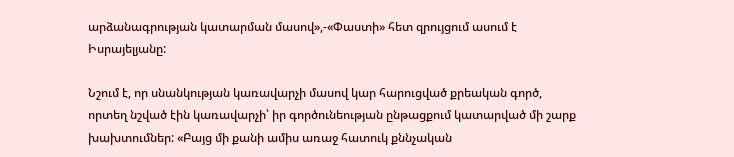արձանագրության կատարման մասով»,-«Փաստի» հետ զրույցում ասում է Իսրայելյանը:

Նշում է, որ սնանկության կառավարչի մասով կար հարուցված քրեական գործ, որտեղ նշված էին կառավարչի՝ իր գործունեության ընթացքում կատարված մի շարք խախտումներ: «Բայց մի քանի ամիս առաջ հատուկ քննչական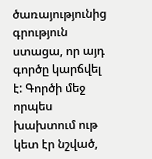ծառայությունից գրություն ստացա, որ այդ գործը կարճվել է: Գործի մեջ որպես խախտում ութ կետ էր նշված,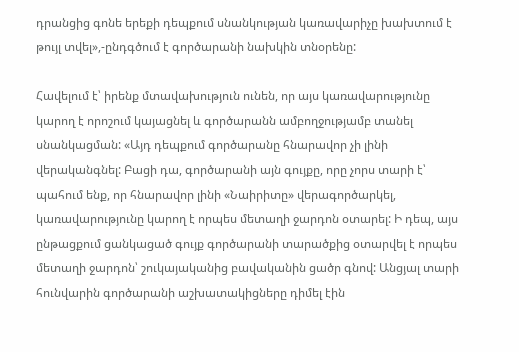դրանցից գոնե երեքի դեպքում սնանկության կառավարիչը խախտում է թույլ տվել»,-ընդգծում է գործարանի նախկին տնօրենը:

Հավելում է՝ իրենք մտավախություն ունեն, որ այս կառավարությունը կարող է որոշում կայացնել և գործարանն ամբողջությամբ տանել սնանկացման: «Այդ դեպքում գործարանը հնարավոր չի լինի վերականգնել: Բացի դա, գործարանի այն գույքը, որը չորս տարի է՝ պահում ենք, որ հնարավոր լինի «Նաիրիտը» վերագործարկել, կառավարությունը կարող է որպես մետաղի ջարդոն օտարել: Ի դեպ, այս ընթացքում ցանկացած գույք գործարանի տարածքից օտարվել է որպես մետաղի ջարդոն՝ շուկայականից բավականին ցածր գնով: Անցյալ տարի հունվարին գործարանի աշխատակիցները դիմել էին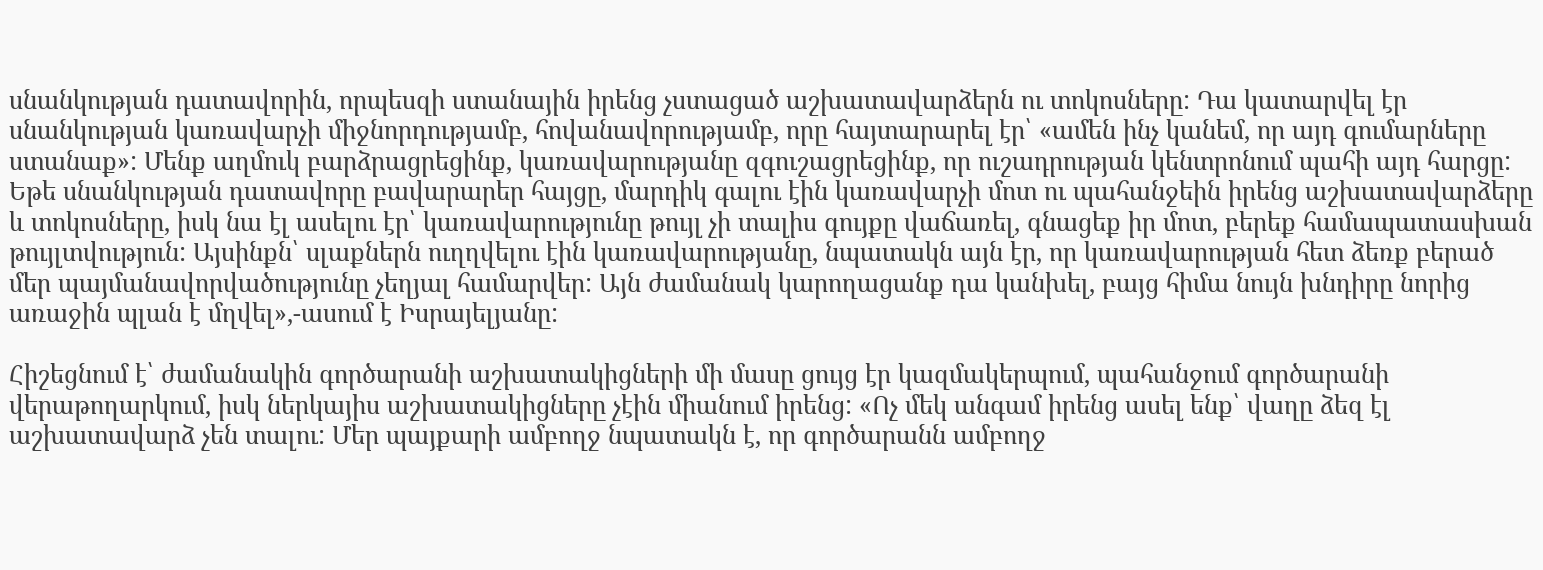սնանկության դատավորին, որպեսզի ստանային իրենց չստացած աշխատավարձերն ու տոկոսները: Դա կատարվել էր սնանկության կառավարչի միջնորդությամբ, հովանավորությամբ, որը հայտարարել էր՝ «ամեն ինչ կանեմ, որ այդ գումարները ստանաք»: Մենք աղմուկ բարձրացրեցինք, կառավարությանը զգուշացրեցինք, որ ուշադրության կենտրոնում պահի այդ հարցը: Եթե սնանկության դատավորը բավարարեր հայցը, մարդիկ գալու էին կառավարչի մոտ ու պահանջեին իրենց աշխատավարձերը և տոկոսները, իսկ նա էլ ասելու էր՝ կառավարությունը թույլ չի տալիս գույքը վաճառել, գնացեք իր մոտ, բերեք համապատասխան թույլտվություն: Այսինքն՝ սլաքներն ուղղվելու էին կառավարությանը, նպատակն այն էր, որ կառավարության հետ ձեռք բերած մեր պայմանավորվածությունը չեղյալ համարվեր: Այն ժամանակ կարողացանք դա կանխել, բայց հիմա նույն խնդիրը նորից առաջին պլան է մղվել»,-ասում է Իսրայելյանը:

Հիշեցնում է՝ ժամանակին գործարանի աշխատակիցների մի մասը ցույց էր կազմակերպում, պահանջում գործարանի վերաթողարկում, իսկ ներկայիս աշխատակիցները չէին միանում իրենց: «Ոչ մեկ անգամ իրենց ասել ենք՝ վաղը ձեզ էլ աշխատավարձ չեն տալու: Մեր պայքարի ամբողջ նպատակն է, որ գործարանն ամբողջ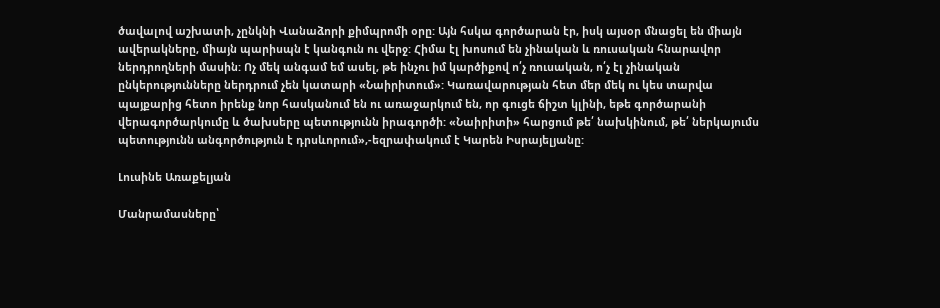ծավալով աշխատի, չընկնի Վանաձորի քիմպրոմի օրը: Այն հսկա գործարան էր, իսկ այսօր մնացել են միայն ավերակները, միայն պարիսպն է կանգուն ու վերջ: Հիմա էլ խոսում են չինական և ռուսական հնարավոր ներդրողների մասին: Ոչ մեկ անգամ եմ ասել, թե ինչու իմ կարծիքով ո՛չ ռուսական, ո՛չ էլ չինական ընկերությունները ներդրում չեն կատարի «Նաիրիտում»: Կառավարության հետ մեր մեկ ու կես տարվա պայքարից հետո իրենք նոր հասկանում են ու առաջարկում են, որ գուցե ճիշտ կլինի, եթե գործարանի վերագործարկումը և ծախսերը պետությունն իրագործի: «Նաիրիտի» հարցում թե՛ նախկինում, թե՛ ներկայումս պետությունն անգործություն է դրսևորում»,-եզրափակում է Կարեն Իսրայելյանը:

Լուսինե Առաքելյան

Մանրամասները՝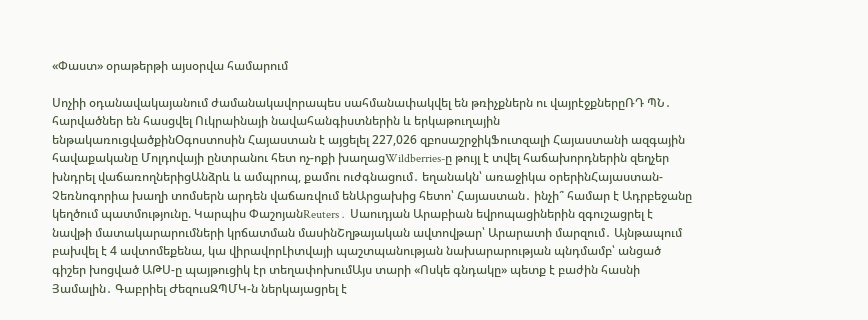«Փաստ» օրաթերթի այսօրվա համարում

Սոչիի օդանավակայանում ժամանակավորապես սահմանափակվել են թռիչքներն ու վայրէջքներըՌԴ ՊՆ․ հարվածներ են հասցվել Ուկրաինայի նավահանգիստներին և երկաթուղային ենթակառուցվածքինՕգոստոսին Հայաստան է այցելել 227,026 զբոսաշրջիկՖուտզալի Հայաստանի ազգային հավաքականը Մոլդովայի ընտրանու հետ ոչ-ոքի խաղացWildberries-ը թույլ է տվել հաճախորդներին զեղչեր խնդրել վաճառողներիցԱնձրև և ամպրոպ, քամու ուժգնացում․ եղանակն՝ առաջիկա օրերինՀայաստան-Չեռնոգորիա խաղի տոմսերն արդեն վաճառվում ենԱրցախից հետո՝ Հայաստան․ ինչի՞ համար է Ադրբեջանը կեղծում պատմությունը. Կարպիս ՓաշոյանReuters․ Սաուդյան Արաբիան եվրոպացիներին զգուշացրել է նավթի մատակարարումների կրճատման մասինՇղթայական ավտովթար՝ Արարատի մարզում․ Այնթապում բախվել է 4 ավտոմեքենա, կա վիրավորԼիտվայի պաշտպանության նախարարության պնդմամբ՝ անցած գիշեր խոցված ԱԹՍ-ը պայթուցիկ էր տեղափոխումԱյս տարի «Ոսկե գնդակը» պետք է բաժին հասնի Յամալին․ Գաբրիել ԺեզուսԶՊՄԿ-ն ներկայացրել է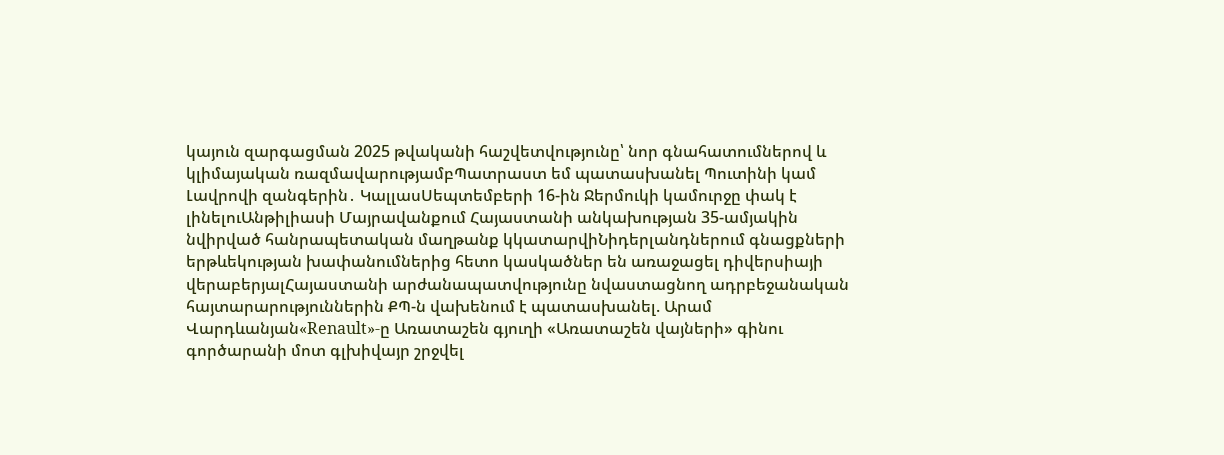կայուն զարգացման 2025 թվականի հաշվետվությունը՝ նոր գնահատումներով և կլիմայական ռազմավարությամբՊատրաստ եմ պատասխանել Պուտինի կամ Լավրովի զանգերին․ ԿալլասՍեպտեմբերի 16-ին Ջերմուկի կամուրջը փակ է լինելուԱնթիլիասի Մայրավանքում Հայաստանի անկախության 35-ամյակին նվիրված հանրապետական մաղթանք կկատարվիՆիդերլանդներում գնացքների երթևեկության խափանումներից հետո կասկածներ են առաջացել դիվերսիայի վերաբերյալՀայաստանի արժանապատվությունը նվաստացնող ադրբեջանական հայտարարություններին ՔՊ-ն վախենում է պատասխանել. Արամ Վարդևանյան«Renault»-ը Առատաշեն գյուղի «Առատաշեն վայների» գինու գործարանի մոտ գլխիվայր շրջվել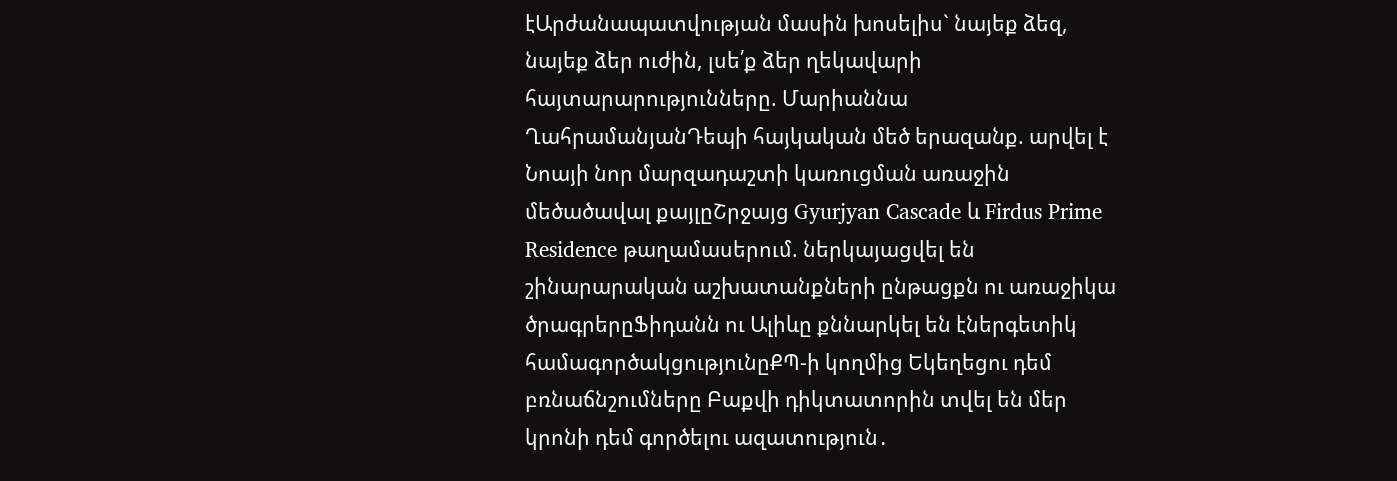էԱրժանապատվության մասին խոսելիս` նայեք ձեզ, նայեք ձեր ուժին, լսե՛ք ձեր ղեկավարի հայտարարությունները. Մարիաննա ՂահրամանյանԴեպի հայկական մեծ երազանք. արվել է Նոայի նոր մարզադաշտի կառուցման առաջին մեծածավալ քայլըՇրջայց Gyurjyan Cascade և Firdus Prime Residence թաղամասերում. ներկայացվել են շինարարական աշխատանքների ընթացքն ու առաջիկա ծրագրերըՖիդանն ու Ալիևը քննարկել են էներգետիկ համագործակցությունըՔՊ-ի կողմից Եկեղեցու դեմ բռնաճնշումները Բաքվի դիկտատորին տվել են մեր կրոնի դեմ գործելու ազատություն․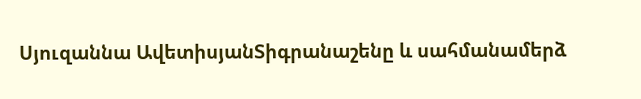Սյուզաննա ԱվետիսյանՏիգրանաշենը և սահմանամերձ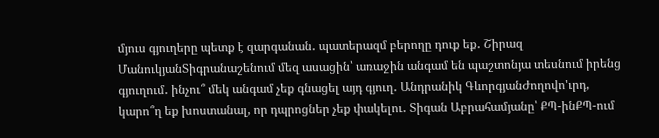մյուս գյուղերը պետք է զարգանան․ պատերազմ բերողը դուք եք․ Շիրազ ՄանուկյանՏիգրանաշենում մեզ ասացին՝ առաջին անգամ են պաշտոնյա տեսնում իրենց գյուղում․ ինչու՞ մեկ անգամ չեք գնացել այդ գյուղ․ Անդրանիկ ԳևորգյանԺողովո'ւրդ, կարո՞ղ եք խոստանալ, որ դպրոցներ չեք փակելու․ Տիգան Աբրահամյանը՝ ՔՊ-ինՔՊ-ում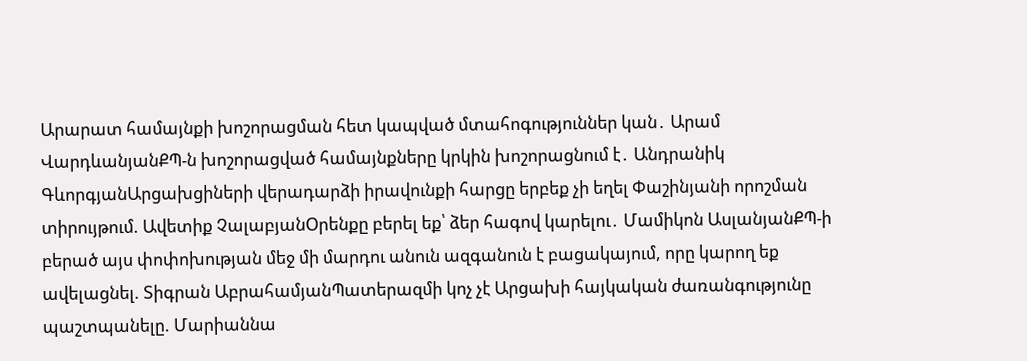Արարատ համայնքի խոշորացման հետ կապված մտահոգություններ կան․ Արամ ՎարդևանյանՔՊ-ն խոշորացված համայնքները կրկին խոշորացնում է․ Անդրանիկ ԳևորգյանԱրցախցիների վերադարձի իրավունքի հարցը երբեք չի եղել Փաշինյանի որոշման տիրույթում. Ավետիք ՉալաբյանՕրենքը բերել եք՝ ձեր հագով կարելու․ Մամիկոն ԱսլանյանՔՊ-ի բերած այս փոփոխության մեջ մի մարդու անուն ազգանուն է բացակայում, որը կարող եք ավելացնել. Տիգրան ԱբրահամյանՊատերազմի կոչ չէ Արցախի հայկական ժառանգությունը պաշտպանելը. Մարիաննա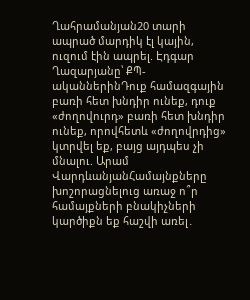Ղահրամանյան20 տարի ապրած մարդիկ էլ կային, ուզում էին ապրել. Էդգար Ղազարյանը՝ ՔՊ-ականներինԴուք համազգային բառի հետ խնդիր ունեք, դուք «ժողովուրդ» բառի հետ խնդիր ունեք, որովհետև «ժողովրդից» կտրվել եք, բայց այդպես չի մնալու. Արամ ՎարդևանյանՀամայնքները խոշորացնելուց առաջ ո՞ր համայքների բնակիչների կարծիքն եք հաշվի առել․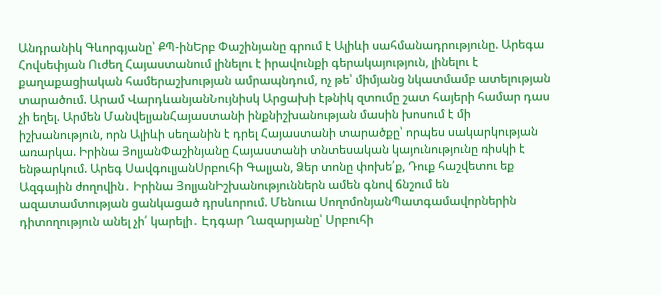Անդրանիկ Գևորգյանը՝ ՔՊ-ինԵրբ Փաշինյանը գրում է Ալիևի սահմանադրությունը. Արեգա Հովսեփյան Ուժեղ Հայաստանում լինելու է իրավունքի գերակայություն, լինելու է քաղաքացիական համերաշխության ամրապնդում, ոչ թե՝ միմյանց նկատմամբ ատելության տարածում. Արամ ՎարդևանյանՆույնիսկ Արցախի էթնիկ զտումը շատ հայերի համար դաս չի եղել. Արմեն ՄանվելյանՀայաստանի ինքնիշխանության մասին խոսում է մի իշխանություն, որն Ալիևի սեղանին է դրել Հայաստանի տարածքը՝ որպես սակարկության առարկա. Իրինա ՅոլյանՓաշինյանը Հայաստանի տնտեսական կայունությունը ռիսկի է ենթարկում. Արեգ ՍավգուլյանՍրբուհի Գալյան, Ձեր տոնը փոխե՛ք, Դուք հաշվետու եք Ազգային ժողովին․ Իրինա ՅոլյանԻշխանություններն ամեն գնով ճնշում են ազատամտության ցանկացած դրսևորում. Մենուա ՍողոմոնյանՊատգամավորներին դիտողություն անել չի՛ կարելի․ Էդգար Ղազարյանը՝ Սրբուհի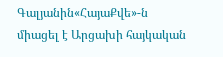Գալյանին«ՀայաՔվե»-ն միացել է Արցախի հայկական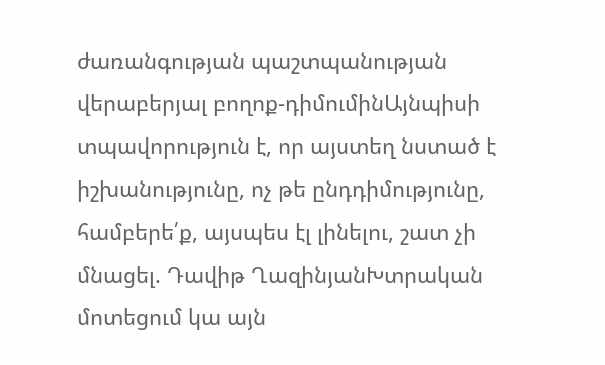ժառանգության պաշտպանության վերաբերյալ բողոք-դիմումինԱյնպիսի տպավորություն է, որ այստեղ նստած է իշխանությունը, ոչ թե ընդդիմությունը, համբերե՛ք, այսպես էլ լինելու, շատ չի մնացել. Դավիթ ՂազինյանԽտրական մոտեցում կա այն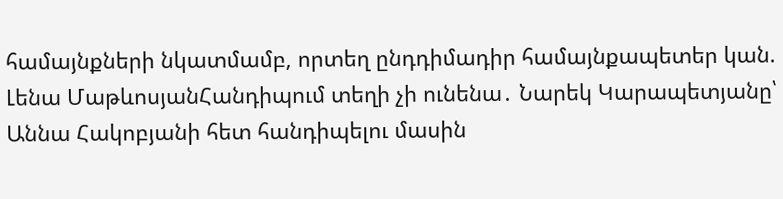համայնքների նկատմամբ, որտեղ ընդդիմադիր համայնքապետեր կան. Լենա ՄաթևոսյանՀանդիպում տեղի չի ունենա․ Նարեկ Կարապետյանը՝ Աննա Հակոբյանի հետ հանդիպելու մասին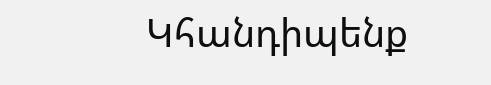Կհանդիպենք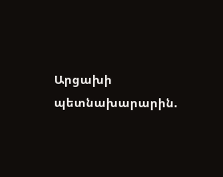Արցախի պետնախարարին.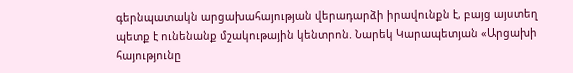գերնպատակն արցախահայության վերադարձի իրավունքն է, բայց այստեղ պետք է ունենանք մշակութային կենտրոն. Նարեկ Կարապետյան «Արցախի հայությունը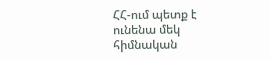ՀՀ-ում պետք է ունենա մեկ հիմնական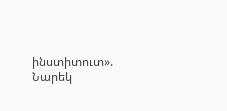ինստիտուտ». Նարեկ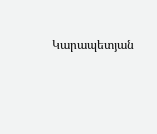Կարապետյան